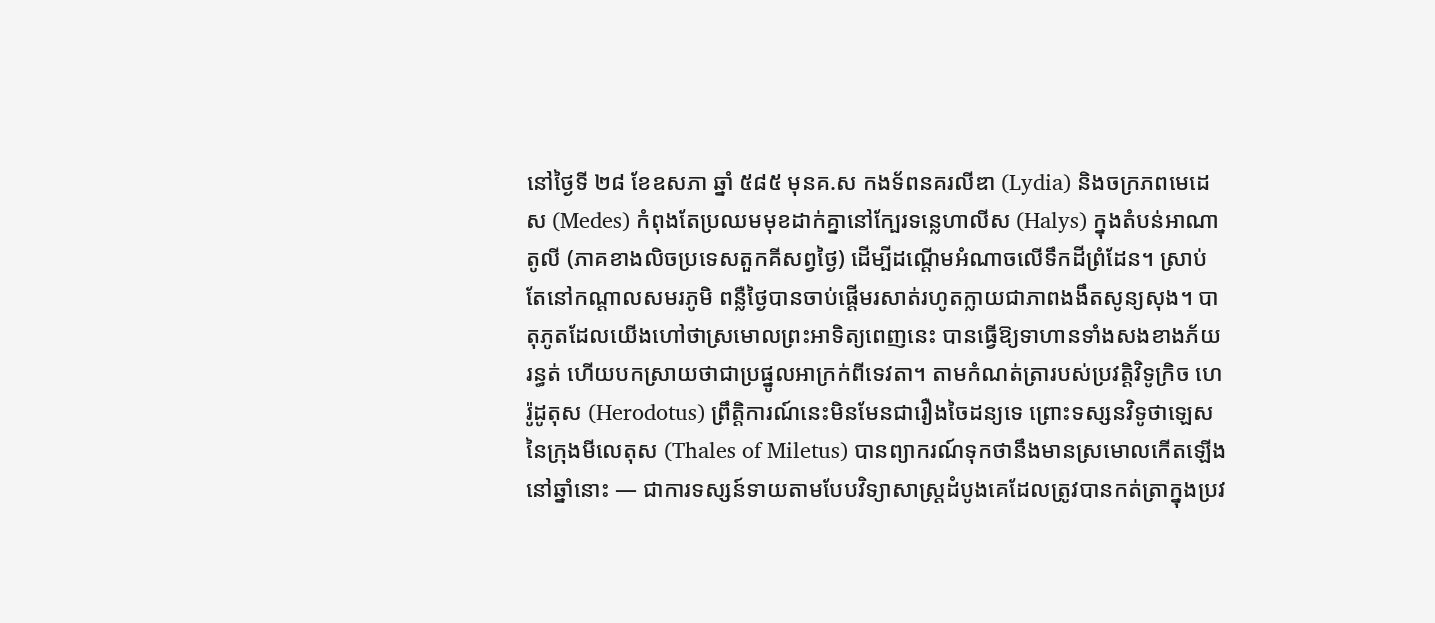នៅថ្ងៃទី ២៨ ខែឧសភា ឆ្នាំ ៥៨៥ មុនគ.ស កងទ័ពនគរលីឌា (Lydia) និងចក្រភពមេដេស (Medes) កំពុងតែប្រឈមមុខដាក់គ្នានៅក្បែរទន្លេហាលីស (Halys) ក្នុងតំបន់អាណាតូលី (ភាគខាងលិចប្រទេសតួកគីសព្វថ្ងៃ) ដើម្បីដណ្ដើមអំណាចលើទឹកដីព្រំដែន។ ស្រាប់តែនៅកណ្ដាលសមរភូមិ ពន្លឺថ្ងៃបានចាប់ផ្ដើមរសាត់រហូតក្លាយជាភាពងងឹតសូន្យសុង។ បាតុភូតដែលយើងហៅថាស្រមោលព្រះអាទិត្យពេញនេះ បានធ្វើឱ្យទាហានទាំងសងខាងភ័យរន្ធត់ ហើយបកស្រាយថាជាប្រផ្នូលអាក្រក់ពីទេវតា។ តាមកំណត់ត្រារបស់ប្រវត្តិវិទូក្រិច ហេរ៉ូដូតុស (Herodotus) ព្រឹត្តិការណ៍នេះមិនមែនជារឿងចៃដន្យទេ ព្រោះទស្សនវិទូថាឡេស នៃក្រុងមីលេតុស (Thales of Miletus) បានព្យាករណ៍ទុកថានឹងមានស្រមោលកើតឡើងនៅឆ្នាំនោះ — ជាការទស្សន៍ទាយតាមបែបវិទ្យាសាស្ត្រដំបូងគេដែលត្រូវបានកត់ត្រាក្នុងប្រវ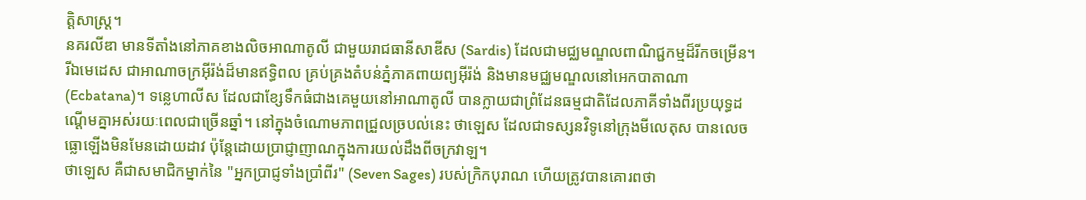ត្តិសាស្ត្រ។
នគរលីឌា មានទីតាំងនៅភាគខាងលិចអាណាតូលី ជាមួយរាជធានីសាឌីស (Sardis) ដែលជាមជ្ឈមណ្ឌលពាណិជ្ជកម្មដ៏រីកចម្រើន។ រីឯមេដេស ជាអាណាចក្រអ៊ីរ៉ង់ដ៏មានឥទ្ធិពល គ្រប់គ្រងតំបន់ភ្នំភាគពាយព្យអ៊ីរ៉ង់ និងមានមជ្ឈមណ្ឌលនៅអេកបាតាណា (Ecbatana)។ ទន្លេហាលីស ដែលជាខ្សែទឹកធំជាងគេមួយនៅអាណាតូលី បានក្លាយជាព្រំដែនធម្មជាតិដែលភាគីទាំងពីរប្រយុទ្ធដណ្ដើមគ្នាអស់រយៈពេលជាច្រើនឆ្នាំ។ នៅក្នុងចំណោមភាពជ្រួលច្របល់នេះ ថាឡេស ដែលជាទស្សនវិទូនៅក្រុងមីលេតុស បានលេចធ្លោឡើងមិនមែនដោយដាវ ប៉ុន្តែដោយប្រាជ្ញាញាណក្នុងការយល់ដឹងពីចក្រវាឡ។
ថាឡេស គឺជាសមាជិកម្នាក់នៃ "អ្នកប្រាជ្ញទាំងប្រាំពីរ" (Seven Sages) របស់ក្រិកបុរាណ ហើយត្រូវបានគោរពថា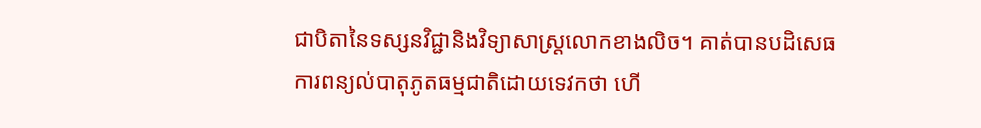ជាបិតានៃទស្សនវិជ្ជានិងវិទ្យាសាស្ត្រលោកខាងលិច។ គាត់បានបដិសេធការពន្យល់បាតុភូតធម្មជាតិដោយទេវកថា ហើ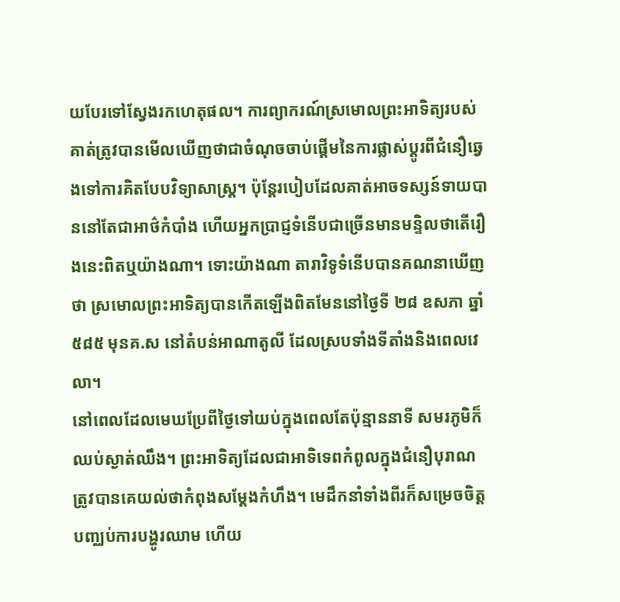យបែរទៅស្វែងរកហេតុផល។ ការព្យាករណ៍ស្រមោលព្រះអាទិត្យរបស់គាត់ត្រូវបានមើលឃើញថាជាចំណុចចាប់ផ្ដើមនៃការផ្លាស់ប្តូរពីជំនឿឆ្វេងទៅការគិតបែបវិទ្យាសាស្ត្រ។ ប៉ុន្តែរបៀបដែលគាត់អាចទស្សន៍ទាយបាននៅតែជាអាថ៌កំបាំង ហើយអ្នកប្រាជ្ញទំនើបជាច្រើនមានមន្ទិលថាតើរឿងនេះពិតឬយ៉ាងណា។ ទោះយ៉ាងណា តារាវិទូទំនើបបានគណនាឃើញថា ស្រមោលព្រះអាទិត្យបានកើតឡើងពិតមែននៅថ្ងៃទី ២៨ ឧសភា ឆ្នាំ ៥៨៥ មុនគ.ស នៅតំបន់អាណាតូលី ដែលស្របទាំងទីតាំងនិងពេលវេលា។
នៅពេលដែលមេឃប្រែពីថ្ងៃទៅយប់ក្នុងពេលតែប៉ុន្មាននាទី សមរភូមិក៏ឈប់ស្ងាត់ឈឹង។ ព្រះអាទិត្យដែលជាអាទិទេពកំពូលក្នុងជំនឿបុរាណ ត្រូវបានគេយល់ថាកំពុងសម្តែងកំហឹង។ មេដឹកនាំទាំងពីរក៏សម្រេចចិត្តបញ្ឈប់ការបង្ហូរឈាម ហើយ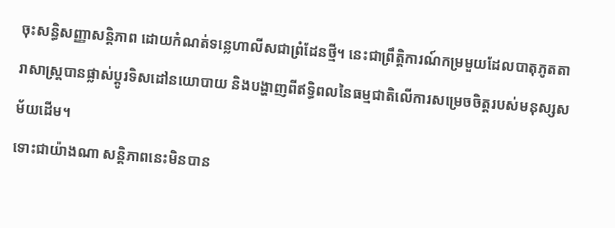ចុះសន្ធិសញ្ញាសន្តិភាព ដោយកំណត់ទន្លេហាលីសជាព្រំដែនថ្មី។ នេះជាព្រឹត្តិការណ៍កម្រមួយដែលបាតុភូតតារាសាស្ត្របានផ្លាស់ប្ដូរទិសដៅនយោបាយ និងបង្ហាញពីឥទ្ធិពលនៃធម្មជាតិលើការសម្រេចចិត្តរបស់មនុស្សសម័យដើម។
ទោះជាយ៉ាងណា សន្តិភាពនេះមិនបាន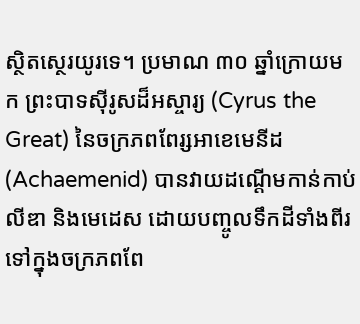ស្ថិតស្ថេរយូរទេ។ ប្រមាណ ៣០ ឆ្នាំក្រោយមក ព្រះបាទស៊ីរូសដ៏អស្ចារ្យ (Cyrus the Great) នៃចក្រភពពែរ្សអាខេមេនីដ (Achaemenid) បានវាយដណ្ដើមកាន់កាប់លីឌា និងមេដេស ដោយបញ្ចូលទឹកដីទាំងពីរទៅក្នុងចក្រភពពែ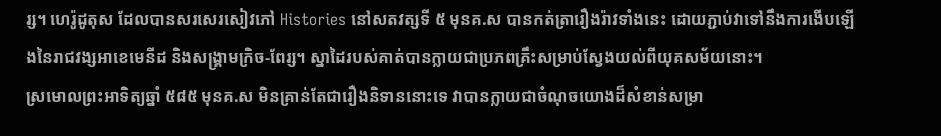រ្ស។ ហេរ៉ូដូតុស ដែលបានសរសេរសៀវភៅ Histories នៅសតវត្សទី ៥ មុនគ.ស បានកត់ត្រារឿងរ៉ាវទាំងនេះ ដោយភ្ជាប់វាទៅនឹងការងើបឡើងនៃរាជវង្សអាខេមេនីដ និងសង្គ្រាមក្រិច-ពែរ្ស។ ស្នាដៃរបស់គាត់បានក្លាយជាប្រភពគ្រឹះសម្រាប់ស្វែងយល់ពីយុគសម័យនោះ។
ស្រមោលព្រះអាទិត្យឆ្នាំ ៥៨៥ មុនគ.ស មិនគ្រាន់តែជារឿងនិទាននោះទេ វាបានក្លាយជាចំណុចយោងដ៏សំខាន់សម្រា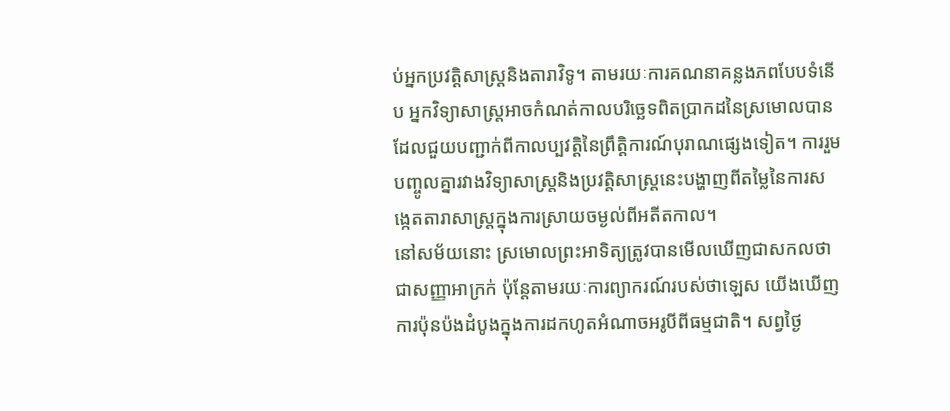ប់អ្នកប្រវត្តិសាស្ត្រនិងតារាវិទូ។ តាមរយៈការគណនាគន្លងភពបែបទំនើប អ្នកវិទ្យាសាស្ត្រអាចកំណត់កាលបរិច្ឆេទពិតប្រាកដនៃស្រមោលបាន ដែលជួយបញ្ជាក់ពីកាលប្បវត្តិនៃព្រឹត្តិការណ៍បុរាណផ្សេងទៀត។ ការរួមបញ្ចូលគ្នារវាងវិទ្យាសាស្ត្រនិងប្រវត្តិសាស្ត្រនេះបង្ហាញពីតម្លៃនៃការសង្កេតតារាសាស្ត្រក្នុងការស្រាយចម្ងល់ពីអតីតកាល។
នៅសម័យនោះ ស្រមោលព្រះអាទិត្យត្រូវបានមើលឃើញជាសកលថាជាសញ្ញាអាក្រក់ ប៉ុន្តែតាមរយៈការព្យាករណ៍របស់ថាឡេស យើងឃើញការប៉ុនប៉ងដំបូងក្នុងការដកហូតអំណាចអរូបីពីធម្មជាតិ។ សព្វថ្ងៃ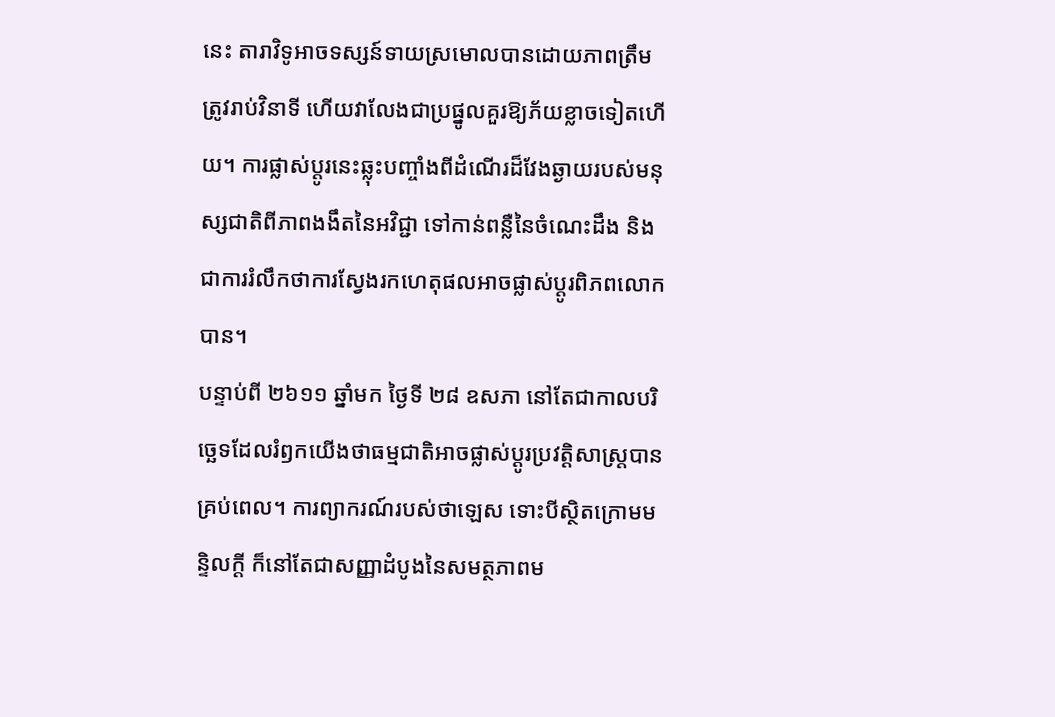នេះ តារាវិទូអាចទស្សន៍ទាយស្រមោលបានដោយភាពត្រឹមត្រូវរាប់វិនាទី ហើយវាលែងជាប្រផ្នូលគួរឱ្យភ័យខ្លាចទៀតហើយ។ ការផ្លាស់ប្ដូរនេះឆ្លុះបញ្ចាំងពីដំណើរដ៏វែងឆ្ងាយរបស់មនុស្សជាតិពីភាពងងឹតនៃអវិជ្ជា ទៅកាន់ពន្លឺនៃចំណេះដឹង និងជាការរំលឹកថាការស្វែងរកហេតុផលអាចផ្លាស់ប្ដូរពិភពលោកបាន។
បន្ទាប់ពី ២៦១១ ឆ្នាំមក ថ្ងៃទី ២៨ ឧសភា នៅតែជាកាលបរិច្ឆេទដែលរំឭកយើងថាធម្មជាតិអាចផ្លាស់ប្ដូរប្រវត្តិសាស្ត្របានគ្រប់ពេល។ ការព្យាករណ៍របស់ថាឡេស ទោះបីស្ថិតក្រោមមន្ទិលក្ដី ក៏នៅតែជាសញ្ញាដំបូងនៃសមត្ថភាពម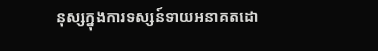នុស្សក្នុងការទស្សន៍ទាយអនាគតដោ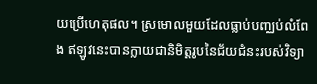យប្រើហេតុផល។ ស្រមោលមួយដែលធ្លាប់បញ្ឈប់លំពែង ឥឡូវនេះបានក្លាយជានិមិត្តរូបនៃជ័យជំនះរបស់វិទ្យា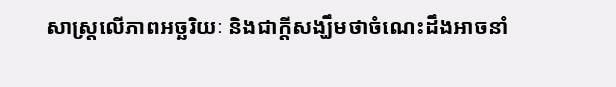សាស្ត្រលើភាពអច្ឆរិយៈ និងជាក្តីសង្ឃឹមថាចំណេះដឹងអាចនាំ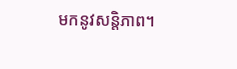មកនូវសន្តិភាព។